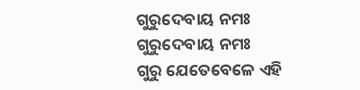ଗୁରୁଦେବାୟ ନମଃ
ଗୁରୁଦେବାୟ ନମଃ
ଗୁରୁ ଯେତେବେଳେ ଏହି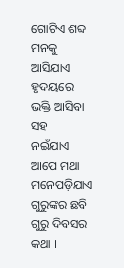ଗୋଟିଏ ଶବ୍ଦ
ମନକୁ ଆସିଯାଏ
ହୃଦୟରେ ଭକ୍ତି ଆସିବା ସହ
ନଇଁଯାଏ ଆପେ ମଥା
ମନେପଡ଼ିଯାଏ ଗୁରୁଙ୍କର ଛବି
ଗୁରୁ ଦିବସର କଥା ।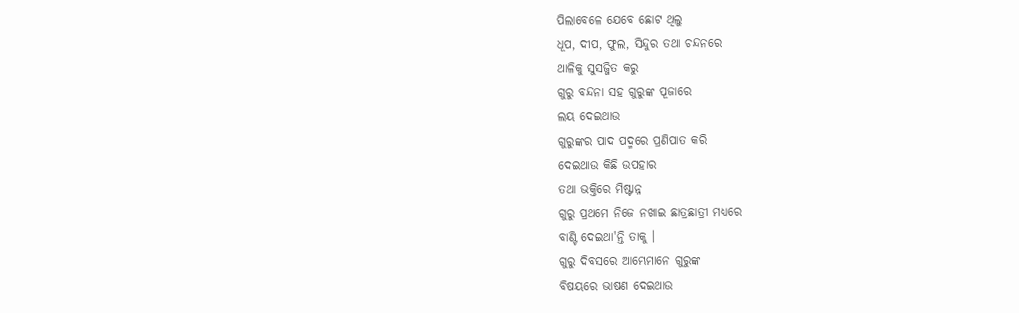ପିଲାବେଳେ ଯେବେ ଛୋଟ ଥିଲୁ
ଧୂପ, ଦୀପ, ଫୁଲ, ସିନ୍ଦୁର ତଥା ଚନ୍ଦନରେ
ଥାଳିକୁ ସୁସଜ୍ଜିତ କରୁ
ଗୁରୁ ବନ୍ଦନା ସହ ଗୁରୁଙ୍କ ପୂଜାରେ
ଲୟ ଦେଇଥାଉ
ଗୁରୁଙ୍କର ପାଦ ପଦ୍ମରେ ପ୍ରଣିପାତ କରି
ଦେଇଥାଉ କିଛି ଉପହାର
ତଥା ଭକ୍ତିରେ ମିଷ୍ଟାନ୍ନ
ଗୁରୁ ପ୍ରଥମେ ନିଜେ ନଖାଇ ଛାତ୍ରଛାତ୍ରୀ ମଧ୍ୟରେ
ବାଣ୍ଟି ଦେଇଥା'ନ୍ତି ତାକୁ ।
ଗୁରୁ ଦିବସରେ ଆମ୍ଭେମାନେ ଗୁରୁଙ୍କ
ବିଷୟରେ ଭାଷଣ ଦେଇଥାଉ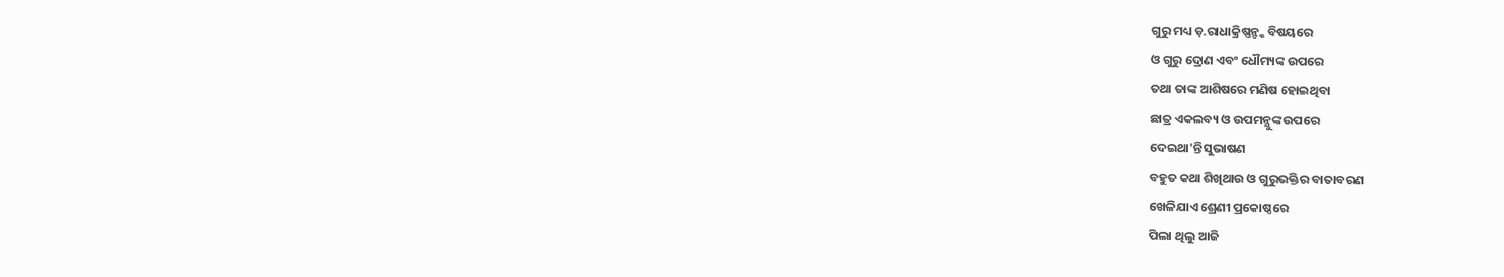ଗୁରୁ ମଧ୍ୟ ଡ଼.ରାଧାକ୍ରିଷ୍ଣନ୍ଙ୍କ ବିଷୟରେ
ଓ ଗୁରୁ ଦ୍ରୋଣ ଏବଂ ଧୌମ୍ୟଙ୍କ ଉପରେ
ତଥା ତାଙ୍କ ଆଶିଷରେ ମଣିଷ ହୋଇଥିବା
ଛାତ୍ର ଏକଲବ୍ୟ ଓ ଉପମନ୍ଯୁଙ୍କ ଉପରେ
ଦେଇଥା'ନ୍ତି ସୁଭାଷଣ
ବହୁତ କଥା ଶିଖିଥାଉ ଓ ଗୁରୁଭକ୍ତିର ବାତାବରଣ
ଖେଳିଯାଏ ଶ୍ରେଣୀ ପ୍ରକୋଷ୍ଠରେ
ପିଲା ଥିଲୁ ଆଜି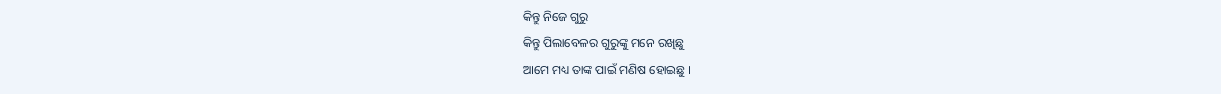କିନ୍ତୁ ନିଜେ ଗୁରୁ
କିନ୍ତୁ ପିଲାବେଳର ଗୁରୁଙ୍କୁ ମନେ ରଖିଛୁ
ଆମେ ମଧ୍ୟ ତାଙ୍କ ପାଇଁ ମଣିଷ ହୋଇଛୁ ।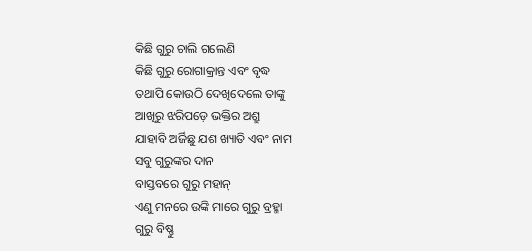କିଛି ଗୁରୁ ଚାଲି ଗଲେଣି
କିଛି ଗୁରୁ ରୋଗାକ୍ରାନ୍ତ ଏବଂ ବୃଦ୍ଧ
ତଥାପି କୋଉଠି ଦେଖିଦେଲେ ତାଙ୍କୁ
ଆଖିରୁ ଝରିପଡ଼େ ଭକ୍ତିର ଅଶ୍ରୁ
ଯାହାବି ଅର୍ଜିଛୁ ଯଶ ଖ୍ୟାତି ଏବଂ ନାମ
ସବୁ ଗୁରୁଙ୍କର ଦାନ
ବାସ୍ତବରେ ଗୁରୁ ମହାନ୍
ଏଣୁ ମନରେ ଉଙ୍କି ମାରେ ଗୁରୁ ବ୍ରହ୍ମା
ଗୁରୁ ବିଷ୍ଣୁ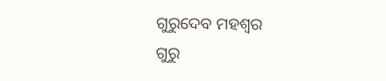ଗୁରୁଦେବ ମହଶ୍ଵର
ଗୁରୁ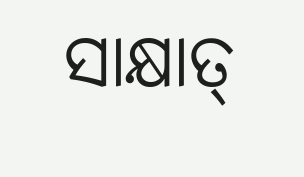ସାକ୍ଷାତ୍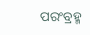ପରଂବ୍ରହ୍ମ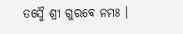ତସ୍ମୈ ଶ୍ରୀ ଗୁରବେ ନମଃ ।